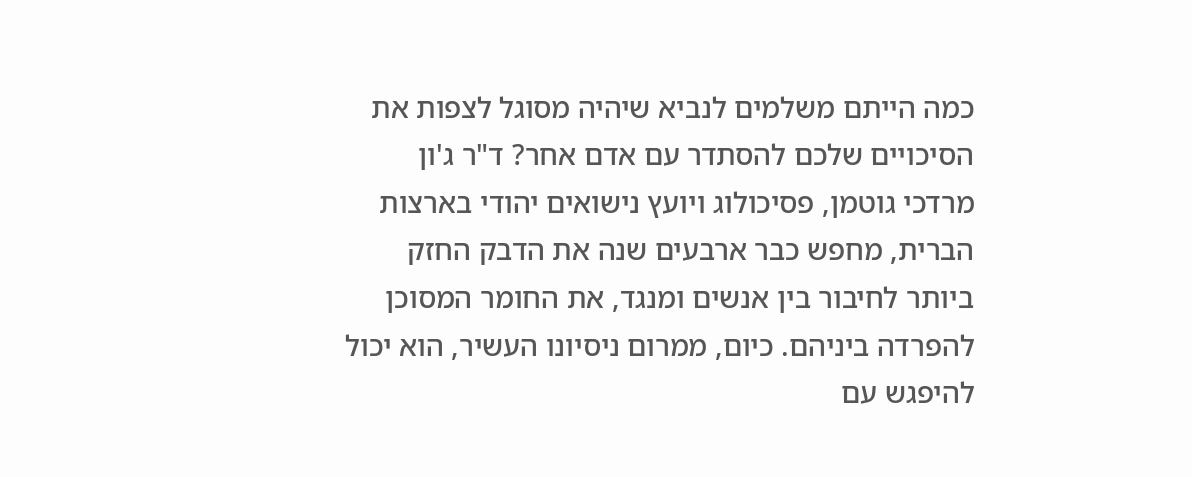כמה הייתם משלמים לנביא שיהיה מסוגל לצפות את הסיכויים שלכם להסתדר עם אדם אחר? ד"ר ג'ון מרדכי גוטמן, פסיכולוג ויועץ נישואים יהודי בארצות הברית, מחפש כבר ארבעים שנה את הדבק החזק ביותר לחיבור בין אנשים ומנגד, את החומר המסוכן להפרדה ביניהם. כיום, ממרום ניסיונו העשיר, הוא יכול להיפגש עם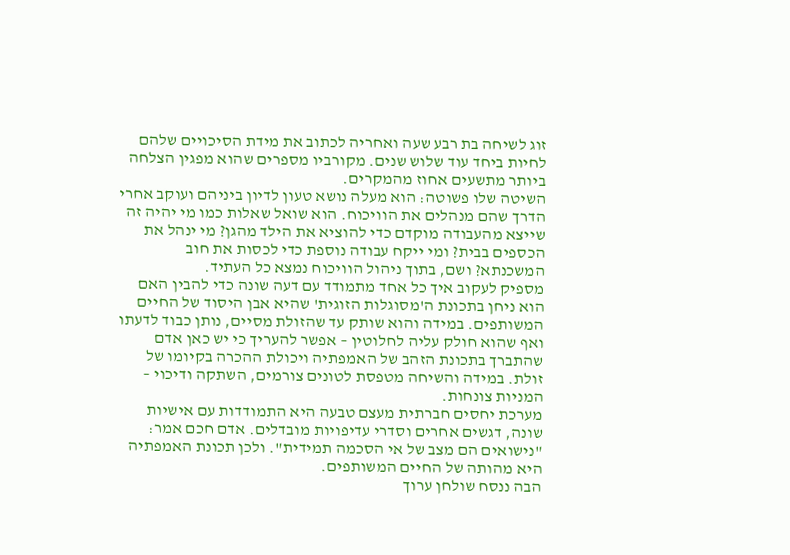זוג לשיחה בת רבע שעה ואחריה לכתוב את מידת הסיכויים שלהם לחיות ביחד עוד שלוש שנים. מקורביו מספרים שהוא מפגין הצלחה ביותר מתשעים אחוז מהמקרים.
השיטה שלו פשוטה: הוא מעלה נושא טעון לדיון ביניהם ועוקב אחרי הדרך שהם מנהלים את הוויכוח. הוא שואל שאלות כמו מי יהיה זה שייצא מהעבודה מוקדם כדי להוציא את הילד מהגן? מי ינהל את הכספים בבית? ומי ייקח עבודה נוספת כדי לכסות את חוב המשכנתא? ושם, בתוך ניהול הוויכוח נמצא כל העתיד.
מספיק לעקוב איך כל אחד מתמודד עם דעה שונה כדי להבין האם הוא ניחן בתכונת ה'מסוגלות הזוגית' שהיא אבן היסוד של החיים המשותפים. במידה והוא שותק עד שהזולת מסיים, נותן כבוד לדעתו ואף שהוא חולק עליה לחלוטין – אפשר להעריך כי יש כאן אדם שהתברך בתכונת הזהב של האמפתיה ויכולת ההכרה בקיומו של זולת. במידה והשיחה מטפסת לטונים צורמים, השתקה ודיכוי – המניות צונחות.
מערכת יחסים חברתית מעצם טבעה היא התמודדות עם אישיות שונה, דגשים אחרים וסדרי עדיפויות מובדלים. אדם חכם אמר: "נישואים הם מצב של אי הסכמה תמידית". ולכן תכונת האמפתיה היא מהותה של החיים המשותפים.
הבה ננסח שולחן ערוך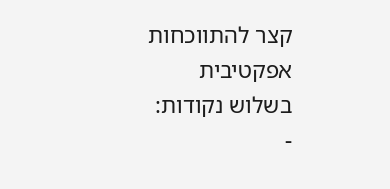קצר להתווכחות אפקטיבית בשלוש נקודות:
-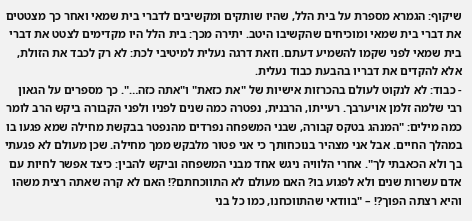שיקוף: הגמרא מספרת על בית הלל, שהיו שותקים ומקשיבים לדברי בית שמאי ואחר כך מצטטים את דברי בית שמאי ומוכיחים שהקשיבו היטב. יתירה מכך: בית הלל היו מקדימים לצטט את דברי בית שמאי לפני שקמו להשמיע דעתם. וזאת דרגה נעלית למיטיבי לכת: לא רק לכבד את הזולת, אלא להקדים את דבריו בהבעת כבוד נעלית.
- כבוד: לא לנקוט לעולם בהכרזות אישיות של "את כזאת" ו"אתה כזה…". כך מספרים על הגאון רבי שלמה זלמן אויערבך. רעייתו, הרבנית, נפטרה כמה שנים לפניו ולפני הקבורה ביקש הרב לומר כמה מילים: "המנהג בטקס קבורה, שבני המשפחה נפרדים מהנפטר בבקשת מחילה שמא פגעו בו במהלך החיים. אבל אני מצהיר בנוכחותך כי אני פטור מלבקש ממך מחילה. שכן מעולם לא פגעתי בך ולא הכאבתי לך". אחרי הלוויה ניגש אחד מבני המשפחה וביקש להבין: כיצד אפשר לחיות עם אדם עשרות שנים ולא לפגוע בו? האם מעולם לא התווכחתם?! האם לא קרה שאתה רצית משהו והיא רצתה הפוך?! – "בוודאי שהתווכחנו, כמו כל בני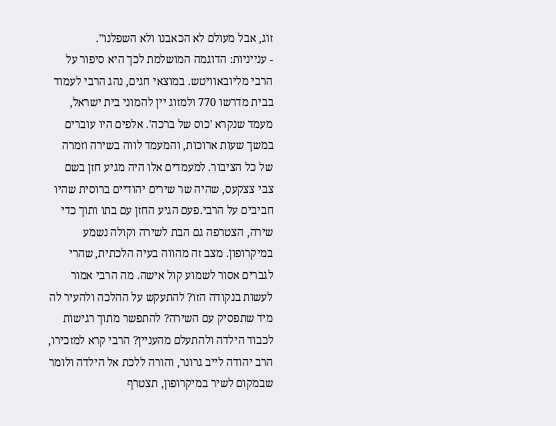זוג, אבל מעולם לא הכאבנו ולא השפלנו".
- ענייניות: הדוגמה המושלמת לכך היא סיפור על הרבי מליובאוויטש. במוצאי חגים, נהג הרבי לעמוד בבית מדרשו 770 ולמזוג יין להמוני בית ישראל, מעמד שנקרא 'כוס של ברכה'. אלפים היו עוברים במשך שעות ארוכות, והמעמד לווה בשירה וזמרה של כל הציבור. למעמדים אלו היה מגיע חזן בשם צבי צצקעס, שהיה שר שירים יהודיים ברוסית שהיו חביבים על הרבי.פעם הגיע החזן עם בתו ותוך כדי שירה, הצטרפה גם הבת לשירה וקולה נשמע במיקרופון. מצב זה מהווה בעיה הלכתית, שהרי לגברים אסור לשמוע קול אישה. מה הרבי אמור לעשות בנקודה הזו? להתעקש על ההלכה ולהעיר לה מיד שתפסיק עם השירה? להתפשר מתוך רגישות לכבוד הילדה ולהתעלם מהעניין? הרבי קרא למזכירו, הרב יהודה לייב גרונר, והורה ללכת אל הילדה ולומר שבמקום לשיר במיקרופון, תצטרף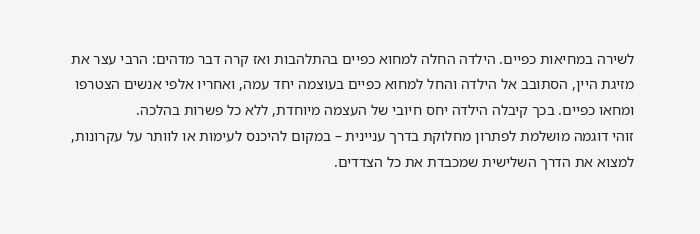לשירה במחיאות כפיים. הילדה החלה למחוא כפיים בהתלהבות ואז קרה דבר מדהים: הרבי עצר את מזיגת היין, הסתובב אל הילדה והחל למחוא כפיים בעוצמה יחד עמה, ואחריו אלפי אנשים הצטרפו ומחאו כפיים. בכך קיבלה הילדה יחס חיובי של העצמה מיוחדת, ללא כל פשרות בהלכה.
זוהי דוגמה מושלמת לפתרון מחלוקת בדרך עניינית – במקום להיכנס לעימות או לוותר על עקרונות, למצוא את הדרך השלישית שמכבדת את כל הצדדים.